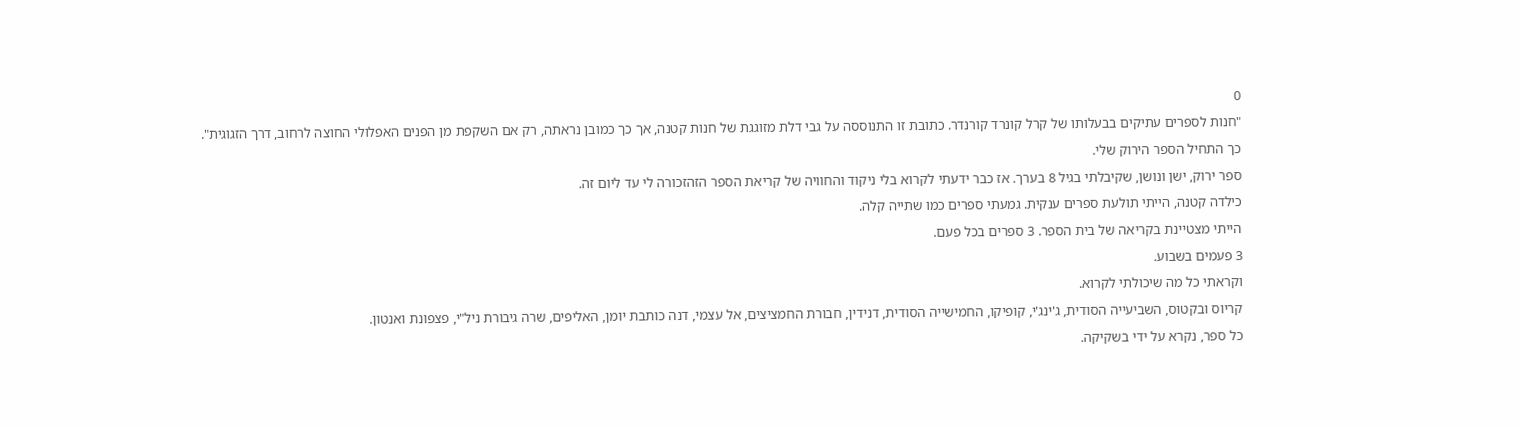0
"חנות לספרים עתיקים בבעלותו של קרל קונרד קורנדר. כתובת זו התנוססה על גבי דלת מזוגגת של חנות קטנה, אך כך כמובן נראתה, רק אם השקפת מן הפנים האפלולי החוצה לרחוב, דרך הזגוגית".
כך התחיל הספר הירוק שלי.
ספר ירוק, ישן ונושן, שקיבלתי בגיל 8 בערך. אז כבר ידעתי לקרוא בלי ניקוד והחוויה של קריאת הספר הזהזכורה לי עד ליום זה.
כילדה קטנה, הייתי תולעת ספרים ענקית. גמעתי ספרים כמו שתייה קלה.
הייתי מצטיינת בקריאה של בית הספר. 3 ספרים בכל פעם.
3 פעמים בשבוע.
וקראתי כל מה שיכולתי לקרוא.
קריוס ובקטוס, השביעייה הסודית, ג'ינג'י, קופיקו, החמישייה הסודית, דנידין, חבורת החמציצים, אל עצמי, דנה כותבת יומן, האליפים, שרה גיבורת ניל"י, פצפונת ואנטון.
כל ספר, נקרא על ידי בשקיקה.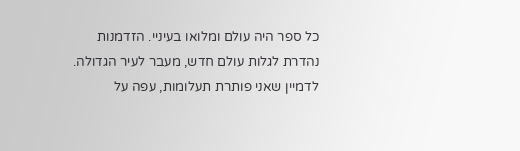כל ספר היה עולם ומלואו בעיניי. הזדמנות נהדרת לגלות עולם חדש, מעבר לעיר הגדולה.
לדמיין שאני פותרת תעלומות, עפה על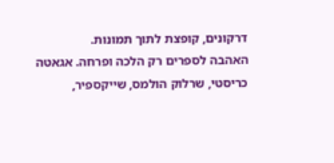דרקונים, קופצת לתוך תמונות.
האהבה לספרים רק הלכה ופרחה. אגאטה כריסטי, שרלוק הולמס, שייקספיר,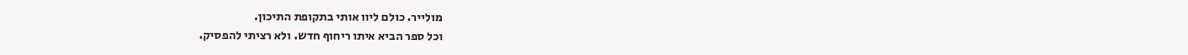מולייר. כולם ליוו אותי בתקופת התיכון.
וכל ספר הביא איתו ריחוף חדש. ולא רציתי להפסיק.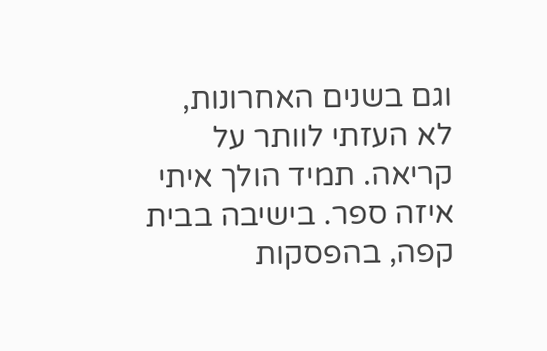וגם בשנים האחרונות, לא העזתי לוותר על קריאה. תמיד הולך איתי איזה ספר. בישיבה בבית קפה, בהפסקות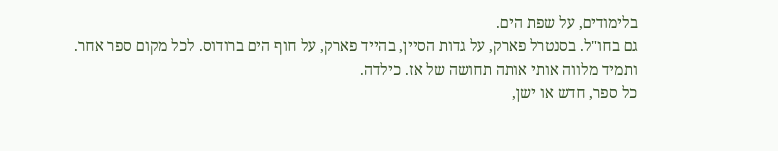בלימודים, על שפת הים.
גם בחו"ל. בסנטרל פארק, על גדות הסיין, בהייד פארק, על חוף הים ברודוס. לכל מקום ספר אחר.
ותמיד מלווה אותי אותה תחושה של אז. כילדה.
כל ספר, חדש או ישן,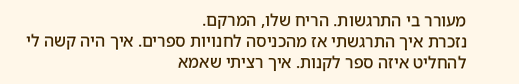מעורר בי התרגשות. הריח שלו, המרקם.
נזכרת איך התרגשתי אז מהכניסה לחנויות ספרים. איך היה קשה לי להחליט איזה ספר לקנות. איך רציתי שאמא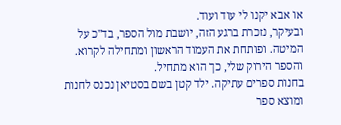או אבא יקנו לי עוד ועוד.
ובעיקר, נזכרת ברגע הזה, יושבת מול הספר, בד"כ על המיטה. ופותחת את העמוד הראשון ומתחילה לקרוא.
והספר הירוק שלי, כך הוא מתחיל.
בחנות ספרים עתיקה. ילד קטן בשם בסטיאן נכנס לחנות ומוצא ספר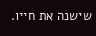שישנה את חייו.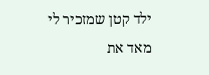ילד קטן שמזכיר לי מאד את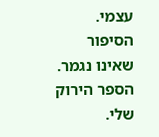עצמי.
הסיפור שאינו נגמר. הספר הירוק שלי.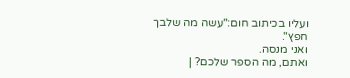ועליו בכיתוב חום:"עשה מה שלבך חפץ".
ואני מנסה.
ואתם, מה הספר שלכם? |